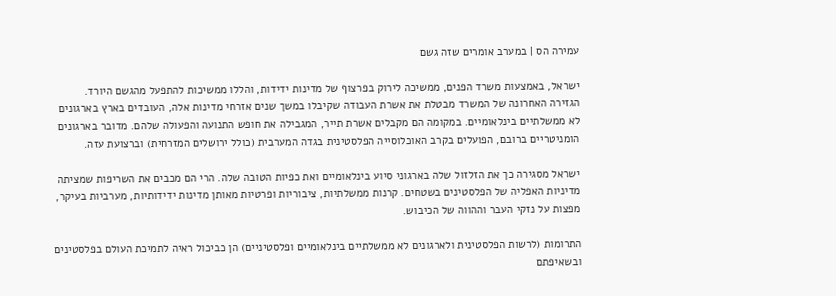עמירה הס | במערב אומרים שזה גשם

ישראל, באמצעות משרד הפנים, ממשיכה לירוק בפרצוף של מדינות ידידות, והללו ממשיכות להתפעל מהגשם היורד. הגזירה האחרונה של המשרד מבטלת את אשרת העבודה שקיבלו במשך שנים אזרחי מדינות אלה, העובדים בארץ בארגונים לא ממשלתיים בינלאומיים. במקומה הם מקבלים אשרת תייר, המגבילה את חופש התנועה והפעולה שלהם. מדובר בארגונים הומניטריים ברובם, הפועלים בקרב האוכלוסייה הפלסטינית בגדה המערבית (כולל ירושלים המזרחית) וברצועת עזה.

ישראל מסגירה כך את הזלזול שלה בארגוני סיוע בינלאומיים ואת כפיות הטובה שלה. הרי הם מכבים את השריפות שמציתה מדיניות האפליה של הפלסטינים בשטחים. קרנות ממשלתיות, ציבוריות ופרטיות מאותן מדינות ידידותיות, מערביות בעיקר, מפצות על נזקי העבר וההווה של הכיבוש.

התרומות (לרשות הפלסטינית ולארגונים לא ממשלתיים בינלאומיים ופלסטיניים) הן כביכול ראיה לתמיכת העולם בפלסטינים ובשאיפתם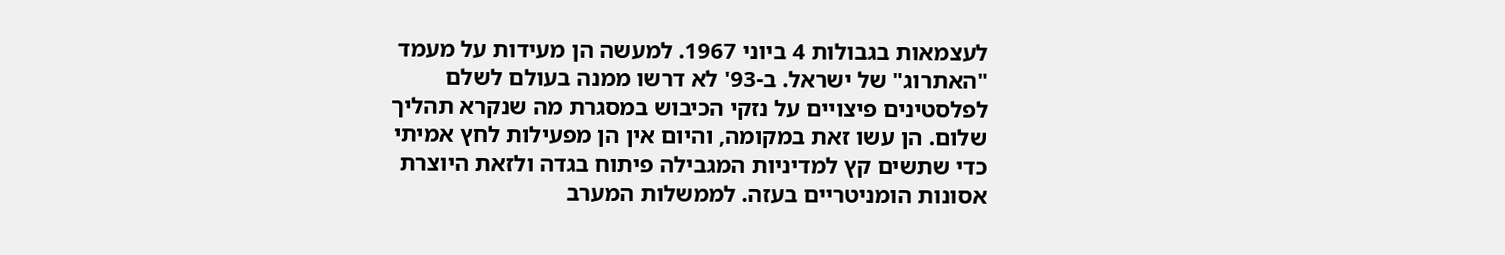לעצמאות בגבולות 4 ביוני 1967. למעשה הן מעידות על מעמד "האתרוג" של ישראל. ב-93' לא דרשו ממנה בעולם לשלם לפלסטינים פיצויים על נזקי הכיבוש במסגרת מה שנקרא תהליך שלום. הן עשו זאת במקומה, והיום אין הן מפעילות לחץ אמיתי כדי שתשים קץ למדיניות המגבילה פיתוח בגדה ולזאת היוצרת אסונות הומניטריים בעזה. לממשלות המערב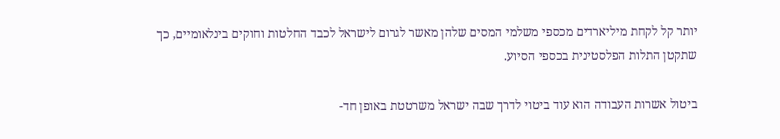יותר קל לקחת מיליארדים מכספי משלמי המסים שלהן מאשר לגרום לישראל לכבד החלטות וחוקים בינלאומיים, כך שתקטן התלות הפלסטינית בכספי הסיוע.

ביטול אשרות העבודה הוא עוד ביטוי לדרך שבה ישראל משרטטת באופן חד-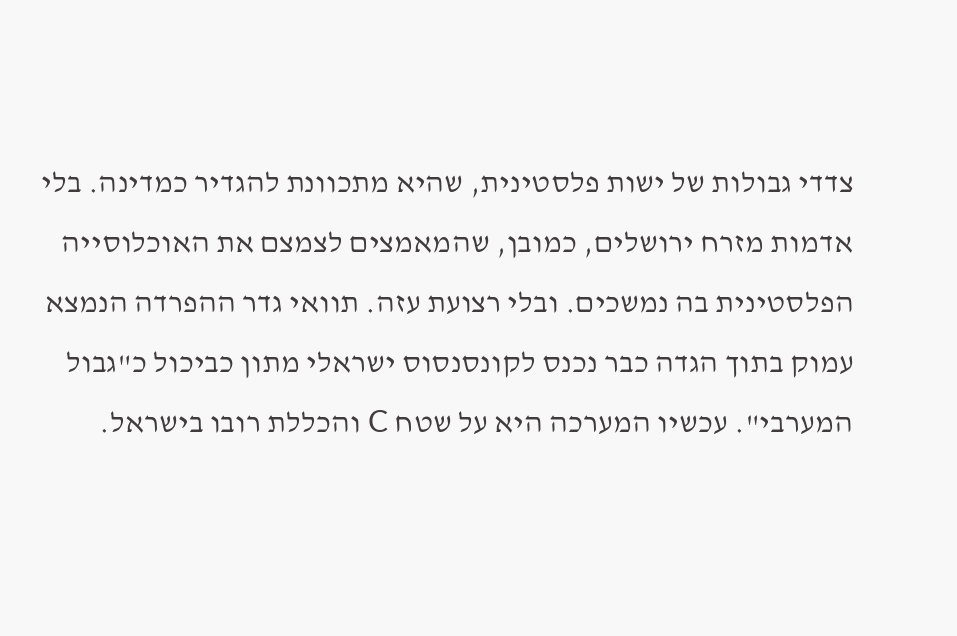צדדי גבולות של ישות פלסטינית, שהיא מתכוונת להגדיר כמדינה. בלי אדמות מזרח ירושלים, כמובן, שהמאמצים לצמצם את האוכלוסייה הפלסטינית בה נמשכים. ובלי רצועת עזה. תוואי גדר ההפרדה הנמצא עמוק בתוך הגדה כבר נכנס לקונסנסוס ישראלי מתון כביכול כ"גבול המערבי". עכשיו המערכה היא על שטח C והכללת רובו בישראל.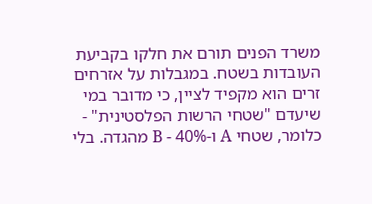משרד הפנים תורם את חלקו בקביעת העובדות בשטח. במגבלות על אזרחים זרים הוא מקפיד לציין, כי מדובר במי שיעדם "שטחי הרשות הפלסטינית" - כלומר, שטחי A ו-40% - B מהגדה. בלי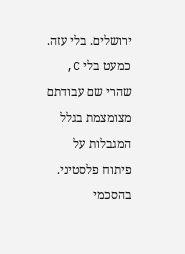ירושלים. בלי עזה. כמעט בלי C, שהרי שם עבודתם מצומצמת בגלל המגבלות על פיתוח פלסטיני. בהסכמי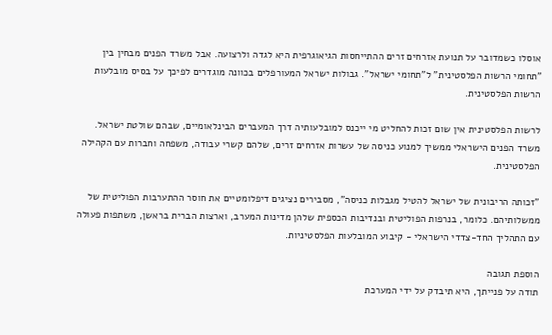אוסלו כשמדובר על תנועת אזרחים זרים ההתייחסות הגיאוגרפית היא לגדה ולרצועה. אבל משרד הפנים מבחין בין "תחומי הרשות הפלסטינית" ל"תחומי ישראל". גבולות ישראל המעורפלים בכוונה מוגדרים לפיכך על בסיס מובלעות הרשות הפלסטינית.

לרשות הפלסטינית אין שום זכות להחליט מי ייכנס למובלעותיה דרך המעברים הבינלאומיים, שבהם שולטת ישראל. משרד הפנים הישראלי ממשיך למנוע כניסה של עשרות אזרחים זרים, שלהם קשרי עבודה, משפחה וחברות עם הקהילה הפלסטינית.

"זכותה הריבונית של ישראל להטיל מגבלות כניסה", מסבירים נציגים דיפלומטיים את חוסר ההתערבות הפוליטית של ממשלותיהם. כלומר, בנרפות הפוליטית ובנדיבות הכספית שלהן מדינות המערב, וארצות הברית בראשן, משתפות פעולה עם התהליך החד-צדדי הישראלי - קיבוע המובלעות הפלסטיניות.

הוספת תגובה
תודה על פנייתך, היא תיבדק על ידי המערכת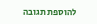להוספת תגובה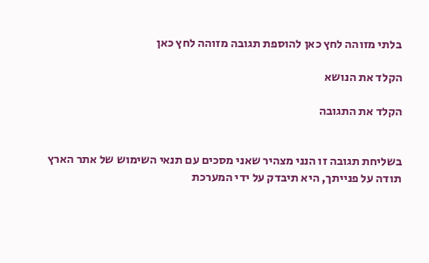בלתי מזוהה לחץ כאן להוספת תגובה מזוהה לחץ כאן

הקלד את הנושא

הקלד את התגובה


בשליחת תגובה זו הנני מצהיר שאני מסכים עם תנאי השימוש של אתר הארץ
תודה על פנייתך, היא תיבדק על ידי המערכת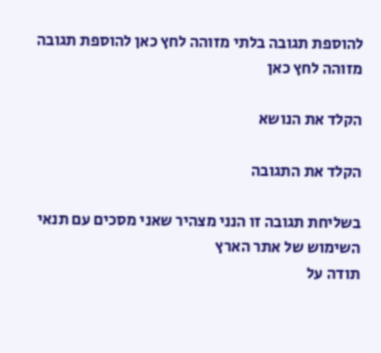להוספת תגובה בלתי מזוהה לחץ כאן להוספת תגובה מזוהה לחץ כאן

הקלד את הנושא

הקלד את התגובה

בשליחת תגובה זו הנני מצהיר שאני מסכים עם תנאי השימוש של אתר הארץ
תודה על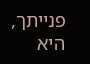פנייתך, היא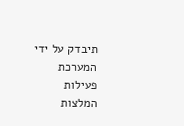תיבדק על ידי המערכת
פעילות
המלצות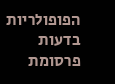הפופולריות בדעות
פרסומת